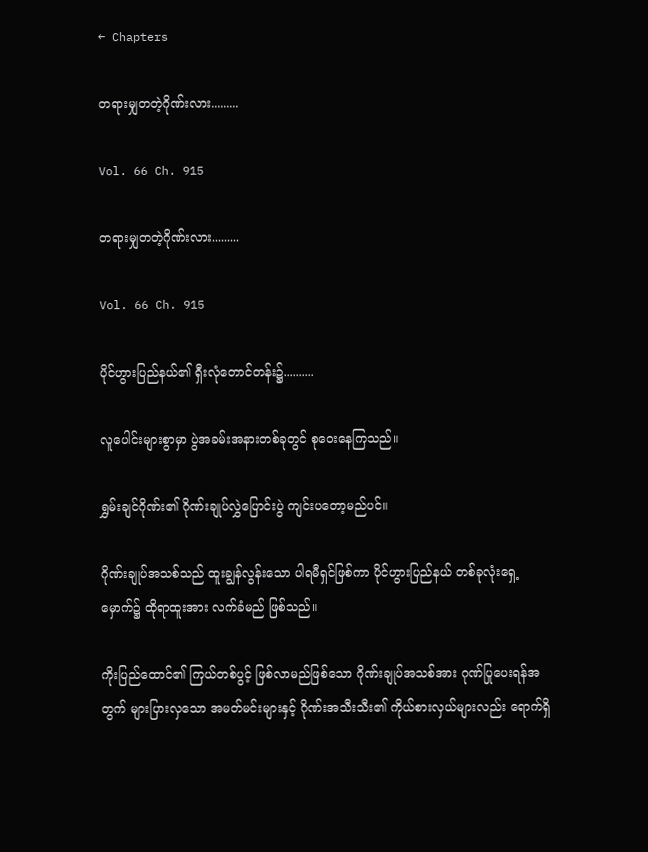← Chapters

တရားမျှတတဲ့ဂိုဏ်းလား.........

Vol. 66 Ch. 915

တရားမျှတတဲ့ဂိုဏ်းလား.........

Vol. 66 Ch. 915

ပိုင်ဟွားပြည်နယ်၏ ရှီးလုံတောင်တန်း၌..........

လူပေါင်းများစွာမှာ ပွဲအခမ်းအနားတစ်ခုတွင် စုဝေးနေကြသည်။

ရွှမ်းချင်ဂိုဏ်း၏ ဂိုဏ်းချုပ်လွှဲပြောင်းပွဲ ကျင်းပတော့မည်ပင်။

ဂိုဏ်းချုပ်အသစ်သည် ထူးချွန်လွန်းသော ပါရမီရှင်ဖြစ်ကာ ပိုင်ဟွားပြည်နယ် တစ်ခုလုံးရှေ့မှောက်၌ ထိုရာထူးအား လက်ခံမည် ဖြစ်သည်။

ကိုးပြည်ထောင်၏ ကြယ်တစ်ပွင့် ဖြစ်လာမည်ဖြစ်သော ဂိုဏ်းချုပ်အသစ်အား ဂုဏ်ပြုပေးရန်အတွက် များပြားလှသော အမတ်မင်းများနှင့် ဂိုဏ်းအသီးသီး၏ ကိုယ်စားလှယ်များလည်း ရောက်ရှိ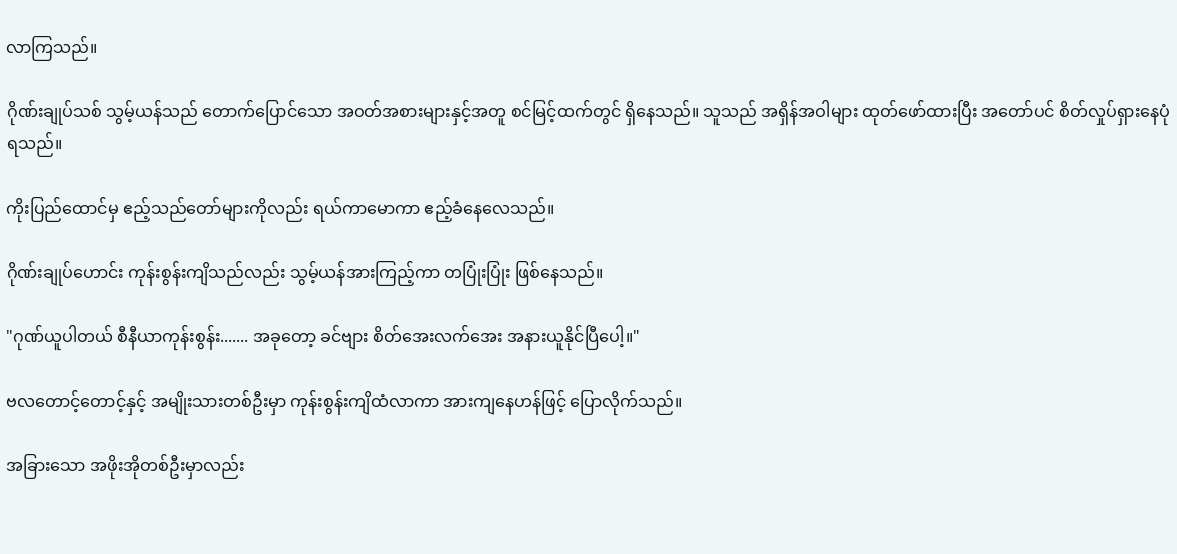လာကြသည်။

ဂိုဏ်းချုပ်သစ် သွမ့်ယန်သည် တောက်ပြောင်သော အဝတ်အစားများနှင့်အတူ စင်မြင့်ထက်တွင် ရှိနေသည်။ သူသည် အရှိန်အဝါများ ထုတ်ဖော်ထားပြီး အတော်ပင် စိတ်လှုပ်ရှားနေပုံ ရသည်။

ကိုးပြည်ထောင်မှ ဧည့်သည်တော်များကိုလည်း ရယ်ကာမောကာ ဧည့်ခံနေလေသည်။

ဂိုဏ်းချုပ်ဟောင်း ကုန်းစွန်းကျိသည်လည်း သွမ့်ယန်အားကြည့်ကာ တပြုံးပြုံး ဖြစ်နေသည်။

"ဂုဏ်ယူပါတယ် စီနီယာကုန်းစွန်း....... အခုတော့ ခင်ဗျား စိတ်အေးလက်အေး အနားယူနိုင်ပြီပေါ့။"

ဗလတောင့်တောင့်နှင့် အမျိုးသားတစ်ဦးမှာ ကုန်းစွန်းကျိထံလာကာ အားကျနေဟန်ဖြင့် ပြောလိုက်သည်။

အခြားသော အဖိုးအိုတစ်ဦးမှာလည်း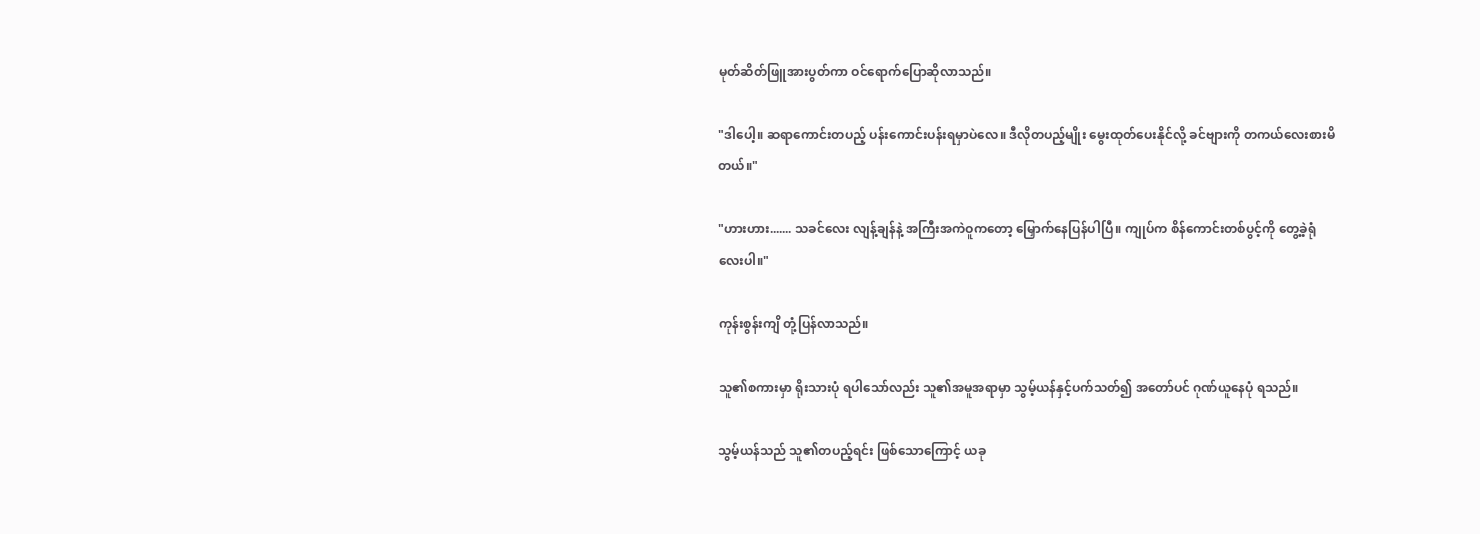မုတ်ဆိတ်ဖြူအားပွတ်ကာ ဝင်ရောက်ပြောဆိုလာသည်။

"ဒါပေါ့။ ဆရာကောင်းတပည့် ပန်းကောင်းပန်းရမှာပဲလေ။ ဒီလိုတပည့်မျိုး မွေးထုတ်ပေးနိုင်လို့ ခင်ဗျားကို တကယ်လေးစားမိတယ်။"

"ဟားဟား....... သခင်လေး လျန့်ချန်နဲ့ အကြီးအကဲဝူကတော့ မြှောက်နေပြန်ပါပြီ။ ကျုပ်က စိန်ကောင်းတစ်ပွင့်ကို တွေ့ခဲ့ရုံလေးပါ။"

ကုန်းစွန်းကျိ တုံ့ပြန်လာသည်။

သူ၏စကားမှာ ရိုးသားပုံ ရပါသော်လည်း သူ၏အမူအရာမှာ သွမ့်ယန်နှင့်ပက်သတ်၍ အတော်ပင် ဂုဏ်ယူနေပုံ ရသည်။

သွမ့်ယန်သည် သူ၏တပည့်ရင်း ဖြစ်သောကြောင့် ယခု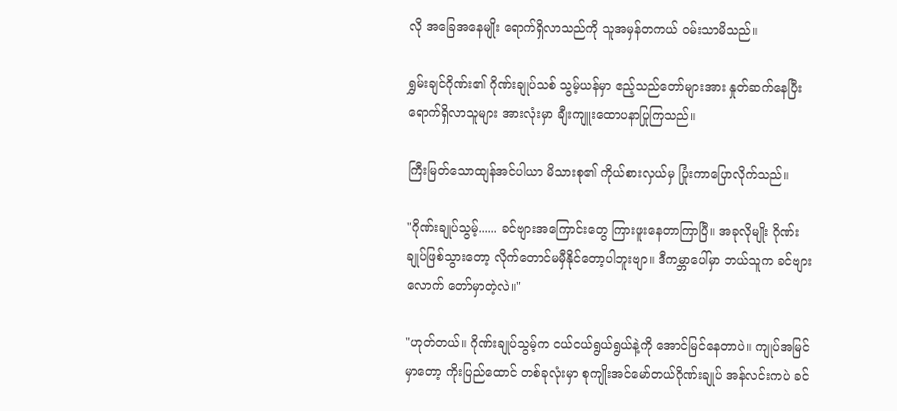လို အခြေအနေမျိုး ရောက်ရှိလာသည်ကို သူအမှန်တကယ် ဝမ်းသာမိသည်။

ရွှမ်းချင်ဂိုဏ်း၏ ဂိုဏ်းချုပ်သစ် သွမ့်ယန်မှာ ဧည့်သည်တော်များအား နှုတ်ဆက်နေပြီး ရောက်ရှိလာသူများ အားလုံးမှာ ချီးကျူးထောပနာပြုကြသည်။

ကြီးမြတ်သောထျန်အင်ပါယာ မိသားစု၏ ကိုယ်စားလှယ်မှ ပြုံးကာပြောလိုက်သည်။

"ဂိုဏ်းချုပ်သွမ့်...... ခင်ဗျားအကြောင်းတွေ ကြားဖူးနေတာကြာပြီ။ အခုလိုမျိုး ဂိုဏ်းချုပ်ဖြစ်သွားတော့ လိုက်တောင်မမှီနိုင်တော့ပါဘူးဗျာ။ ဒီကမ္ဘာပေါ်မှာ ဘယ်သူက ခင်ဗျားလောက် တော်မှာတဲ့လဲ။"

"ဟုတ်တယ်။ ဂိုဏ်းချုပ်သွမ့်က ငယ်ငယ်ရွယ်ရွယ်နဲ့ကို အောင်မြင်နေတာပဲ။ ကျုပ်အမြင်မှာတော့ ကိုးပြည်ထောင် တစ်ခုလုံးမှာ စုကျိုးအင်မော်တယ်ဂိုဏ်းချုပ် အန်လင်းကပဲ ခင်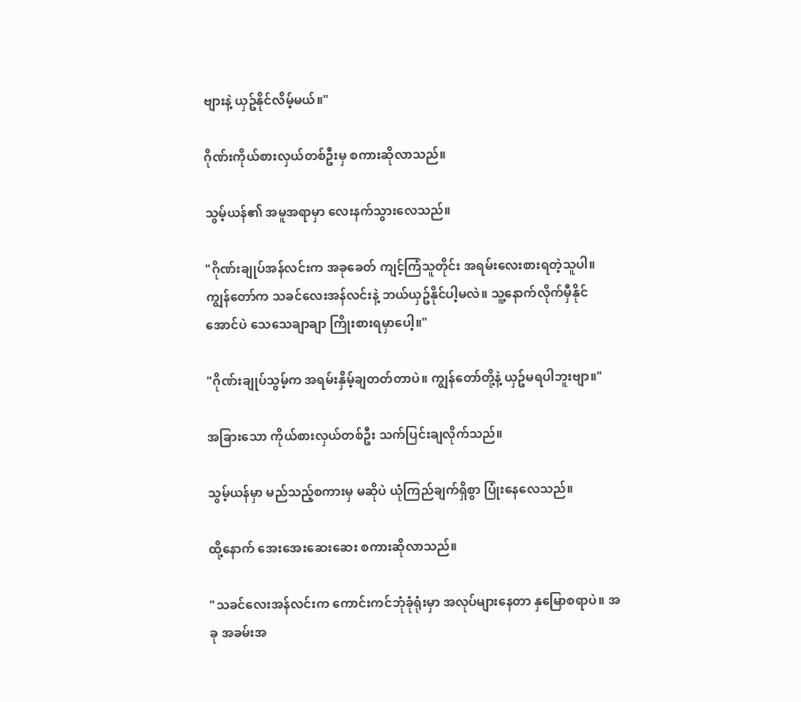ဗျားနဲ့ ယှဥ်နိုင်လိမ့်မယ်။"

ဂိုဏ်းကိုယ်စားလှယ်တစ်ဦးမှ စကားဆိုလာသည်။

သွမ့်ယန်၏ အမူအရာမှာ လေးနက်သွားလေသည်။

"ဂိုဏ်းချုပ်အန်လင်းက အခုခေတ် ကျင့်ကြံသူတိုင်း အရမ်းလေးစားရတဲ့သူပါ။ ကျွန်တော်က သခင်လေးအန်လင်းနဲ့ ဘယ်ယှဥ်နိုင်ပါ့မလဲ။ သူ့နောက်လိုက်မှီနိုင်အောင်ပဲ သေသေချာချာ ကြိုးစားရမှာပေါ့။"

"ဂိုဏ်းချုပ်သွမ့်က အရမ်းနှိမ့်ချတတ်တာပဲ။ ကျွန်တော်တို့နဲ့ ယှဥ်မရပါဘူးဗျာ။"

အခြားသော ကိုယ်စားလှယ်တစ်ဦး သက်ပြင်းချလိုက်သည်။

သွမ့်ယန်မှာ မည်သည့်စကားမှ မဆိုပဲ ယုံကြည်ချက်ရှိစွာ ပြုံးနေလေသည်။

ထို့နောက် အေးအေးဆေးဆေး စကားဆိုလာသည်။

"သခင်လေးအန်လင်းက ကောင်းကင်ဘုံခုံရုံးမှာ အလုပ်များနေတာ နှမြောစရာပဲ။ အခု အခမ်းအ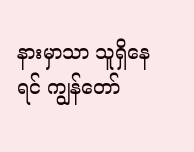နားမှာသာ သူရှိနေရင် ကျွန်တော်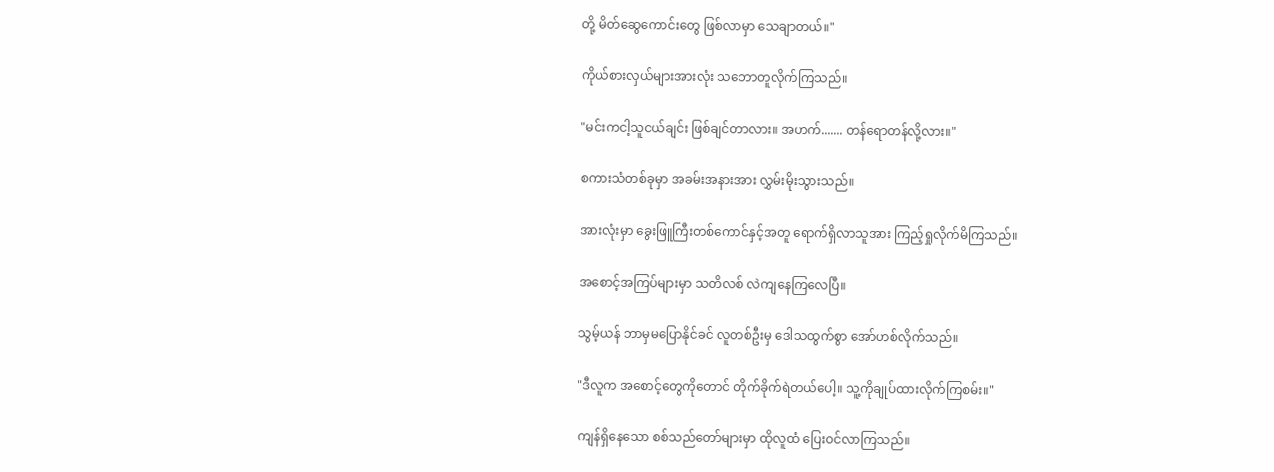တို့ မိတ်ဆွေကောင်းတွေ ဖြစ်လာမှာ သေချာတယ်။"

ကိုယ်စားလှယ်များအားလုံး သဘောတူလိုက်ကြသည်။

"မင်းကငါ့သူငယ်ချင်း ဖြစ်ချင်တာလား။ အဟက်....... တန်ရောတန်လို့လား။"

စကားသံတစ်ခုမှာ အခမ်းအနားအား လွှမ်းမိုးသွားသည်။

အားလုံးမှာ ခွေးဖြူကြီးတစ်ကောင်နှင့်အတူ ရောက်ရှိလာသူအား ကြည့်ရှုလိုက်မိကြသည်။

အစောင့်အကြပ်များမှာ သတိလစ် လဲကျနေကြလေပြီ။

သွမ့်ယန် ဘာမှမပြောနိုင်ခင် လူတစ်ဦးမှ ဒေါသထွက်စွာ အော်ဟစ်လိုက်သည်။

"ဒီလူက အစောင့်တွေကိုတောင် တိုက်ခိုက်ရဲတယ်ပေါ့။ သူ့ကိုချုပ်ထားလိုက်ကြစမ်း။"

ကျန်ရှိနေသော စစ်သည်တော်များမှာ ထိုလူထံ ပြေးဝင်လာကြသည်။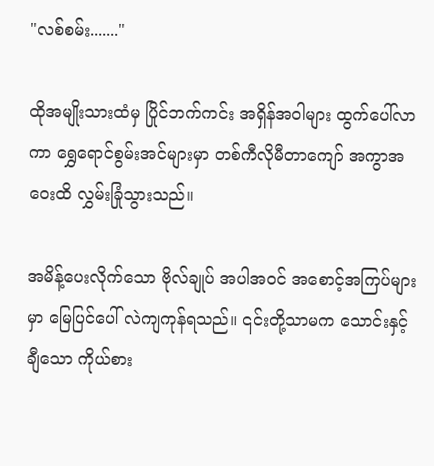"လစ်စမ်း......."

ထိုအမျိုးသားထံမှ ပြိုင်ဘက်ကင်း အရှိန်အဝါများ ထွက်ပေါ်လာကာ ရွှေရောင်စွမ်းအင်များမှာ တစ်ကီလိုမီတာကျော် အကွာအဝေးထိ လွှမ်းခြုံသွားသည်။

အမိန့်ပေးလိုက်သော ဗိုလ်ချုပ် အပါအဝင် အစောင့်အကြပ်များမှာ မြေပြင်ပေါ် လဲကျကုန်ရသည်။ ၎င်းတို့သာမက သောင်းနှင့်ချီသော ကိုယ်စား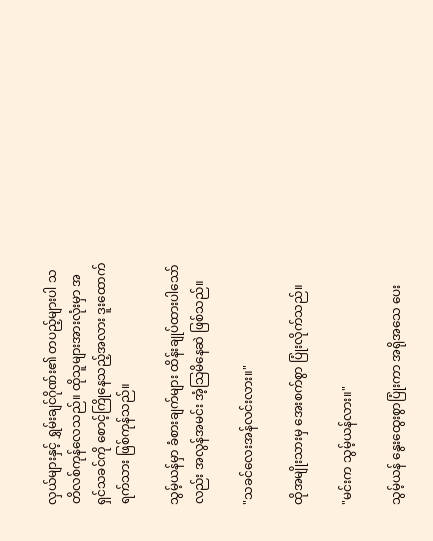လှယ်များနှင့် ရွှမ်းချင်ဂိုဏ်း၏ တပည့်များပါ သတိလစ်ကုန်လေသည်။ ထိုသူများအားလုံးမှာ အရှင်သခင်ကို စောင့်ကြိုနေသည့်အလား ဒူးထောက်ရက်သား ဖြစ်ကုန်သည်။

သွမ့်ယန်မှာ ခံစားချက်များ ထိန်းချုပ်ထားပါသော်လည်း အလွန်အမင်း အံ့သြမိနေဆဲ ဖြစ်သည်။

"သခင်လေးအန်လင်းလား။"

ထိုအမျိုးသားမှ အေးစက်စွာ ပြုံးလိုက်သည်။

"မင်းက သွမ့်ယန်လား။"

သွမ့်ယန် နွေးထွေးစွာပြုံးကာ အရိုအသေ ပေး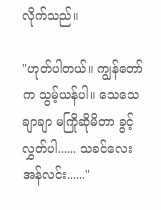လိုက်သည်။

"ဟုတ်ပါတယ်။ ကျွန်တော်က သွမ့်ယန်ပါ။ သေသေချာချာ မကြိုဆိုမိတာ ခွင့်လွှတ်ပါ...... သခင်လေးအန်လင်း......"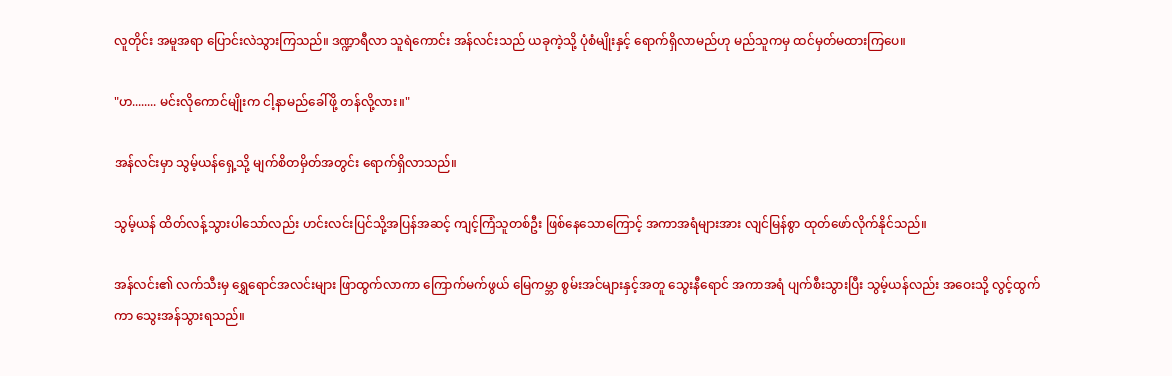လူတိုင်း အမူအရာ ပြောင်းလဲသွားကြသည်။ ဒဏ္ဍာရီလာ သူရဲကောင်း အန်လင်းသည် ယခုကဲ့သို့ ပုံစံမျိုးနှင့် ရောက်ရှိလာမည်ဟု မည်သူကမှ ထင်မှတ်မထားကြပေ။

"ဟ........ မင်းလိုကောင်မျိုးက ငါ့နာမည်ခေါ်ဖို့ တန်လို့လား။"

အန်လင်းမှာ သွမ့်ယန်ရှေ့သို့ မျက်စိတမှိတ်အတွင်း ရောက်ရှိလာသည်။

သွမ့်ယန် ထိတ်လန့်သွားပါသော်လည်း ဟင်းလင်းပြင်သို့အပြန်အဆင့် ကျင့်ကြံသူတစ်ဦး ဖြစ်နေသောကြောင့် အကာအရံများအား လျင်မြန်စွာ ထုတ်ဖော်လိုက်နိုင်သည်။

အန်လင်း၏ လက်သီးမှ ရွှေရောင်အလင်းများ ဖြာထွက်လာကာ ကြောက်မက်ဖွယ် မြေကမ္ဘာ စွမ်းအင်များနှင့်အတူ သွေးနီရောင် အကာအရံ ပျက်စီးသွားပြီး သွမ့်ယန်လည်း အဝေးသို့ လွင့်ထွက်ကာ သွေးအန်သွားရသည်။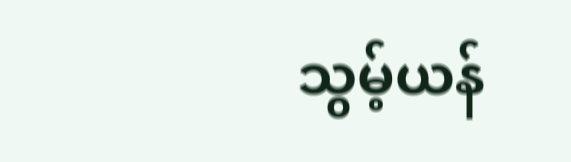သွမ့်ယန်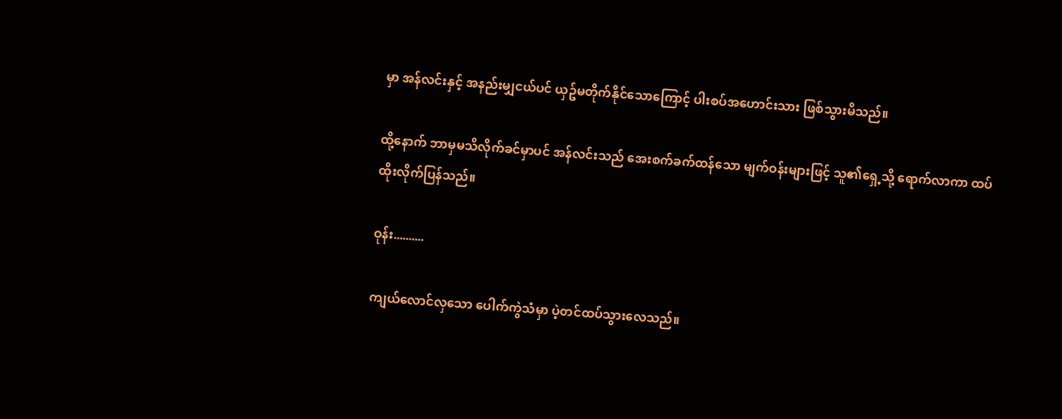မှာ အန်လင်းနှင့် အနည်းမျှငယ်ပင် ယှဥ်မတိုက်နိုင်သောကြောင့် ပါးစပ်အဟောင်းသား ဖြစ်သွားမိသည်။

ထို့နောက် ဘာမှမသိလိုက်ခင်မှာပင် အန်လင်းသည် အေးစက်ခက်ထန်သော မျက်ဝန်းများဖြင့် သူ၏ရှေ့သို့ ရောက်လာကာ ထပ်ထိုးလိုက်ပြန်သည်။

ဝုန်း..........

ကျယ်လောင်လှသော ပေါက်ကွဲသံမှာ ပဲ့တင်ထပ်သွားလေသည်။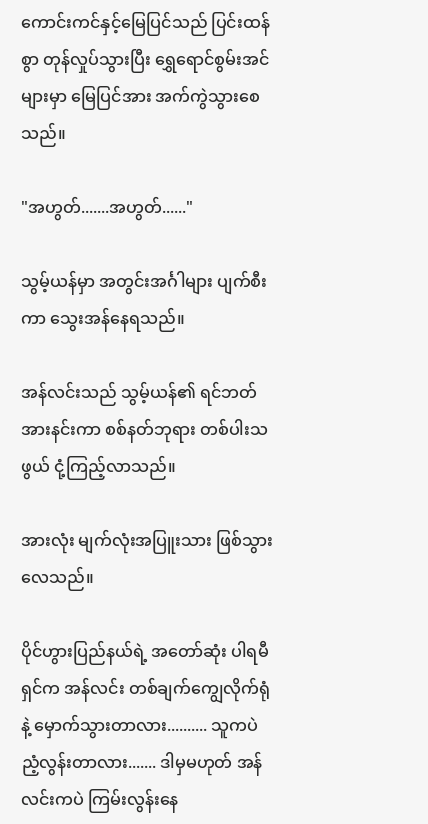ကောင်းကင်နှင့်မြေပြင်သည် ပြင်းထန်စွာ တုန်လှုပ်သွားပြီး ရွှေရောင်စွမ်းအင်များမှာ မြေပြင်အား အက်ကွဲသွားစေသည်။

"အဟွတ်.......အဟွတ်......"

သွမ့်ယန်မှာ အတွင်းအင်္ဂါများ ပျက်စီးကာ သွေးအန်နေရသည်။

အန်လင်းသည် သွမ့်ယန်၏ ရင်ဘတ်အားနင်းကာ စစ်နတ်ဘုရား တစ်ပါးသဖွယ် ငုံ့ကြည့်လာသည်။

အားလုံး မျက်လုံးအပြူးသား ဖြစ်သွားလေသည်။

ပိုင်ဟွားပြည်နယ်ရဲ့ အတော်ဆုံး ပါရမီရှင်က အန်လင်း တစ်ချက်ကျွေလိုက်ရုံနဲ့ မှောက်သွားတာလား.......... သူကပဲ ညံ့လွန်းတာလား....... ဒါမှမဟုတ် အန်လင်းကပဲ ကြမ်းလွန်းနေ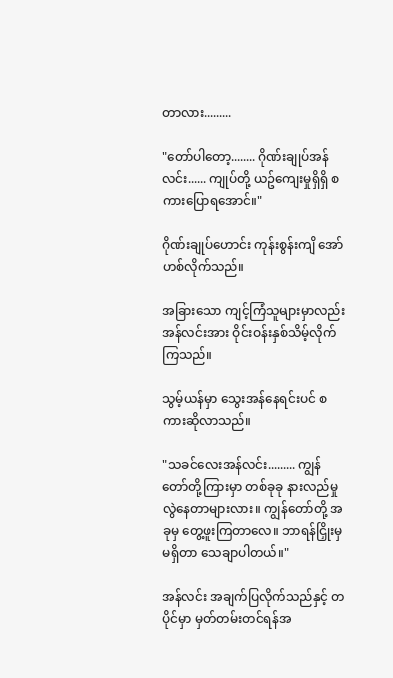တာလား.........

"တော်ပါတော့........ ဂိုဏ်းချုပ်အန်လင်း...... ကျုပ်တို့ ယဥ်ကျေးမှုရှိရှိ စကားပြောရအောင်။"

ဂိုဏ်းချုပ်ဟောင်း ကုန်းစွန်းကျိ အော်ဟစ်လိုက်သည်။

အခြားသော ကျင့်ကြံသူများမှာလည်း အန်လင်းအား ဝိုင်းဝန်းနှစ်သိမ့်လိုက်ကြသည်။

သွမ့်ယန်မှာ သွေးအန်နေရင်းပင် စကားဆိုလာသည်။

"သခင်လေးအန်လင်း......... ကျွန်တော်တို့ကြားမှာ တစ်ခုခု နားလည်မှု လွဲနေတာများလား။ ကျွန်တော်တို့ အခုမှ တွေ့ဖူးကြတာလေ။ ဘာရန်ငြှိုးမှ မရှိတာ သေချာပါတယ်။"

အန်လင်း အချက်ပြလိုက်သည်နှင့် တပိုင်မှာ မှတ်တမ်းတင်ရန်အ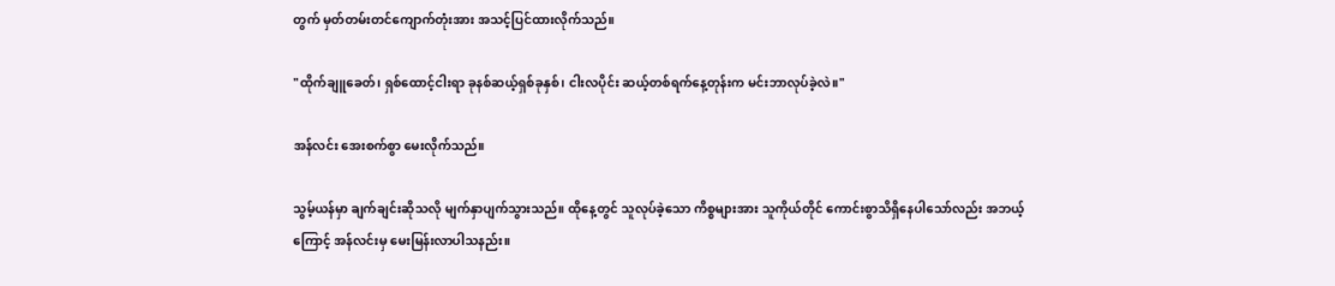တွက် မှတ်တမ်းတင်ကျောက်တုံးအား အသင့်ပြင်ထားလိုက်သည်။

"ထိုက်ချူခေတ်၊ ရှစ်ထောင့်ငါးရာ ခုနစ်ဆယ့်ရှစ်ခုနှစ်၊ ငါးလပိုင်း ဆယ့်တစ်ရက်နေ့တုန်းက မင်းဘာလုပ်ခဲ့လဲ။"

အန်လင်း အေးစက်စွာ မေးလိုက်သည်။

သွမ့်ယန်မှာ ချက်ချင်းဆိုသလို မျက်နှာပျက်သွားသည်။ ထိုနေ့တွင် သူလုပ်ခဲ့သော ကိစ္စများအား သူကိုယ်တိုင် ကောင်းစွာသိရှိနေပါသော်လည်း အဘယ့်ကြောင့် အန်လင်းမှ မေးမြန်းလာပါသနည်း။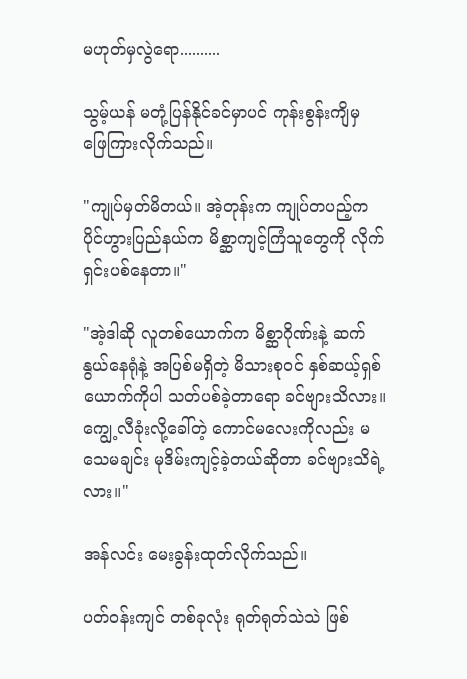မဟုတ်မှလွဲရော..........

သွမ့်ယန် မတုံ့ပြန်နိုင်ခင်မှာပင် ကုန်းစွန်းကျိမှ ဖြေကြားလိုက်သည်။

"ကျုပ်မှတ်မိတယ်။ အဲ့တုန်းက ကျုပ်တပည့်က ပိုင်ဟွားပြည်နယ်က မိစ္ဆာကျင့်ကြံသူတွေကို လိုက်ရှင်းပစ်နေတာ။"

"အဲ့ဒါဆို လူတစ်ယောက်က မိစ္ဆာဂိုဏ်းနဲ့ ဆက်နွယ်နေရုံနဲ့ အပြစ်မရှိတဲ့ မိသားစုဝင် နှစ်ဆယ့်ရှစ်ယောက်ကိုပါ သတ်ပစ်ခဲ့တာရော ခင်ဗျားသိလား။ ကျွေ့လီခုံးလို့ခေါ်တဲ့ ကောင်မလေးကိုလည်း မသေမချင်း မုဒိမ်းကျင့်ခဲ့တယ်ဆိုတာ ခင်ဗျားသိရဲ့လား။"

အန်လင်း မေးခွန်းထုတ်လိုက်သည်။

ပတ်ဝန်းကျင် တစ်ခုလုံး ရုတ်ရုတ်သဲသဲ ဖြစ်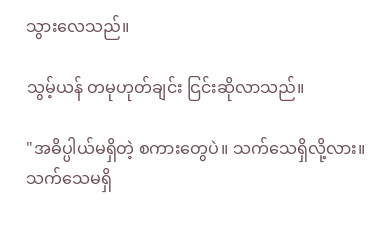သွားလေသည်။

သွမ့်ယန် တမုဟုတ်ချင်း ငြင်းဆိုလာသည်။

"အဓိပ္ပါယ်မရှိတဲ့ စကားတွေပဲ။ သက်သေရှိလို့လား။ သက်သေမရှိ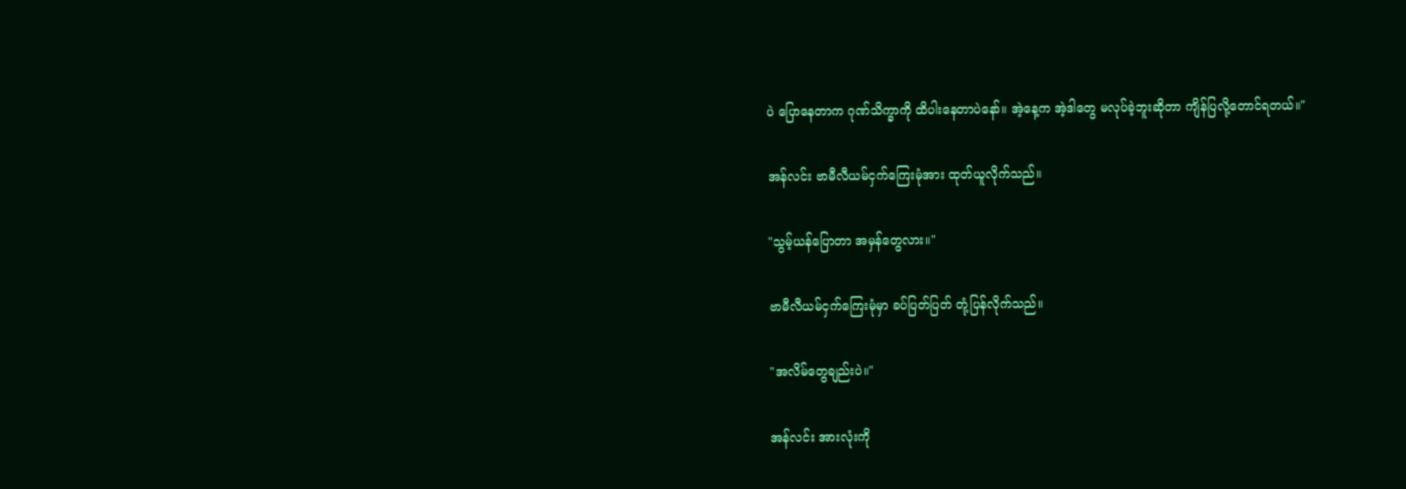ပဲ ပြောနေတာက ဂုဏ်သိက္ခာကို ထိပါးနေတာပဲနော်။ အဲ့နေ့က အဲ့ဒါတွေ မလုပ်ခဲ့ဘူးဆိုတာ ကျိန်ပြလို့တောင်ရတယ်။"

အန်လင်း ဗာမီလီယမ်ငှက်ကြေးမုံအား ထုတ်ယူလိုက်သည်။

"သွမ့်ယန်ပြောတာ အမှန်တွေလား။"

ဗာမီလီယမ်ငှက်ကြေးမုံမှာ ခပ်ပြတ်ပြတ် တုံ့ပြန်လိုက်သည်။

"အလိမ်တွေချည်းပဲ။"

အန်လင်း အားလုံးကို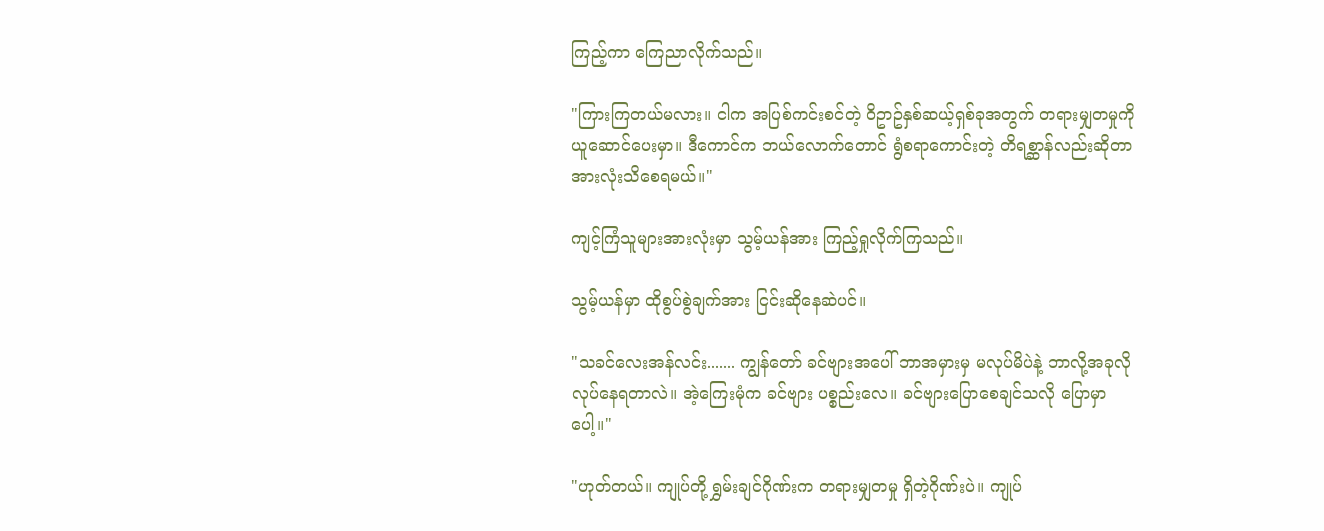ကြည့်ကာ ကြေညာလိုက်သည်။

"ကြားကြတယ်မလား။ ငါက အပြစ်ကင်းစင်တဲ့ ဝိဥာဥ်နှစ်ဆယ့်ရှစ်ခုအတွက် တရားမျှတမှုကို ယူဆောင်ပေးမှာ။ ဒီကောင်က ဘယ်လောက်တောင် ရွံစရာကောင်းတဲ့ တိရစ္ဆာန်လည်းဆိုတာ အားလုံးသိစေရမယ်။"

ကျင့်ကြံသူများအားလုံးမှာ သွမ့်ယန်အား ကြည့်ရှုလိုက်ကြသည်။

သွမ့်ယန်မှာ ထိုစွပ်စွဲချက်အား ငြင်းဆိုနေဆဲပင်။

"သခင်လေးအန်လင်း....... ကျွန်တော် ခင်ဗျားအပေါ် ဘာအမှားမှ မလုပ်မိပဲနဲ့ ဘာလို့အခုလို လုပ်နေရတာလဲ။ အဲ့ကြေးမုံက ခင်ဗျား ပစ္စည်းလေ။ ခင်ဗျားပြောစေချင်သလို ပြောမှာပေါ့။"

"ဟုတ်တယ်။ ကျုပ်တို့ ရွှမ်းချင်ဂိုဏ်းက တရားမျှတမှု ရှိတဲ့ဂိုဏ်းပဲ။ ကျုပ်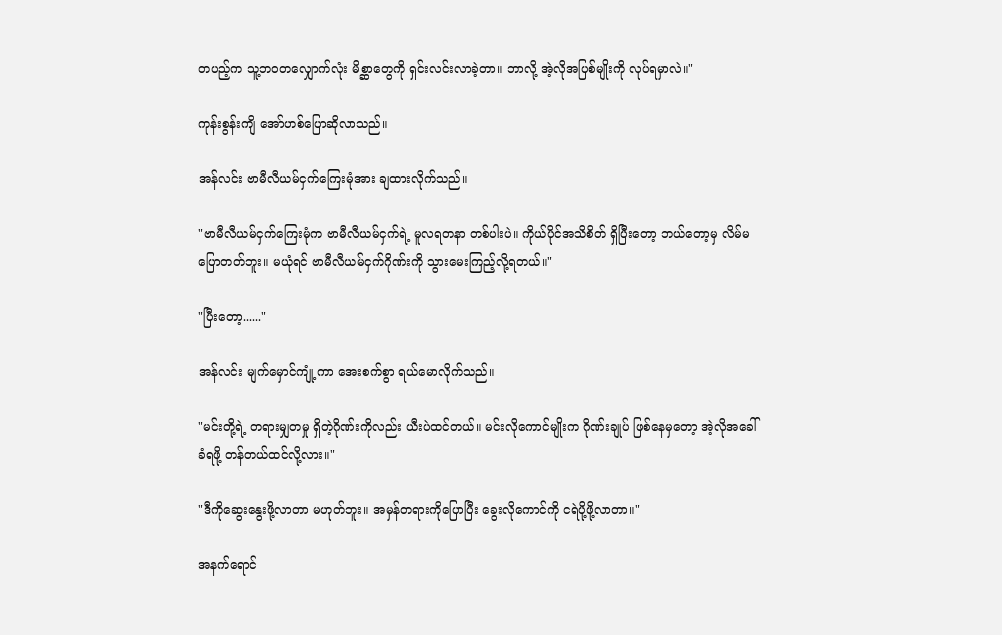တပည့်က သူ့ဘဝတလျှောက်လုံး မိစ္ဆာတွေကို ရှင်းလင်းလာခဲ့တာ။ ဘာလို့ အဲ့လိုအပြစ်မျိုးကို လုပ်ရမှာလဲ။"

ကုန်းစွန်းကျိ အော်ဟစ်ပြောဆိုလာသည်။

အန်လင်း ဗာမီလီယမ်ငှက်ကြေးမုံအား ချထားလိုက်သည်။

"ဗာမီလီယမ်ငှက်ကြေးမုံက ဗာမီလီယမ်ငှက်ရဲ့ မူလရတနာ တစ်ပါးပဲ။ ကိုယ်ပိုင်အသိစိတ် ရှိပြီးတော့ ဘယ်တော့မှ လိမ်မပြောတတ်ဘူး။ မယုံရင် ဗာမီလီယမ်ငှက်ဂိုဏ်းကို သွားမေးကြည့်လို့ရတယ်။"

"ပြီးတော့......"

အန်လင်း မျက်မှောင်ကျုံ့ကာ အေးစက်စွာ ရယ်မောလိုက်သည်။

"မင်းတို့ရဲ့ တရားမျှတမှု ရှိတဲ့ဂိုဏ်းကိုလည်း ယီးပဲထင်တယ်။ မင်းလိုကောင်မျိုးက ဂိုဏ်းချုပ် ဖြစ်နေမှတော့ အဲ့လိုအခေါ်ခံရဖို့ တန်တယ်ထင်လို့လား။"

"ဒီကိုဆွေးနွေးဖို့လာတာ မဟုတ်ဘူး။ အမှန်တရားကိုပြောပြီး ခွေးလိုကောင်ကို ငရဲပို့ဖို့လာတာ။"

အနက်ရောင်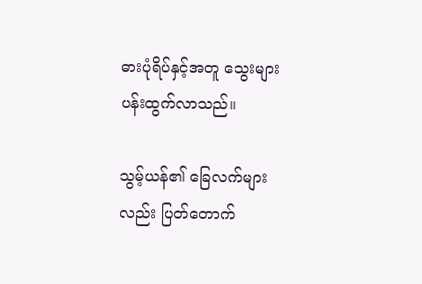ဓားပုံရိပ်နှင့်အတူ သွေးများပန်းထွက်လာသည်။

သွမ့်ယန်၏ ခြေလက်များလည်း ပြတ်တောက်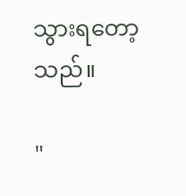သွားရတော့သည်။

"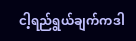ငါ့ရည်ရွယ်ချက်ကဒါ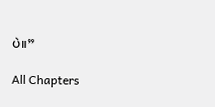ပဲ။”

All Chapters